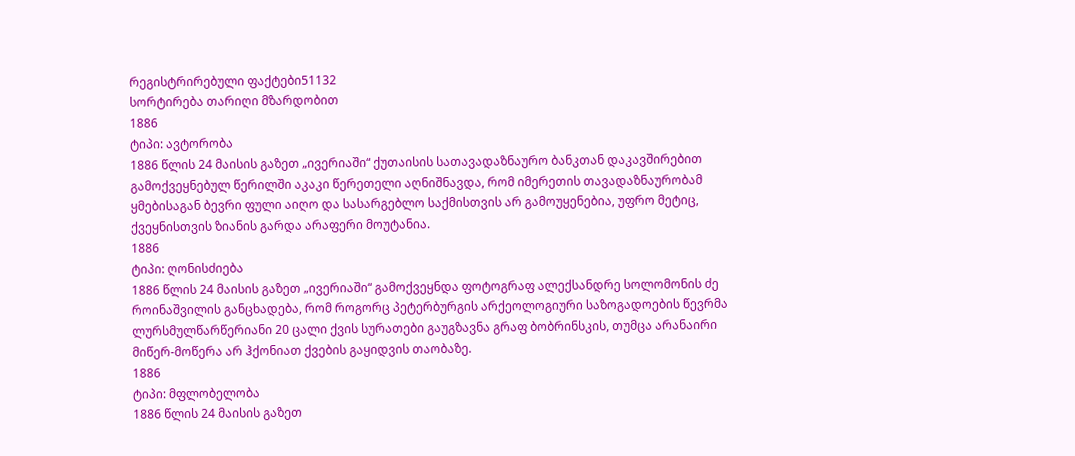რეგისტრირებული ფაქტები51132
სორტირება თარიღი მზარდობით
1886
ტიპი: ავტორობა
1886 წლის 24 მაისის გაზეთ „ივერიაში“ ქუთაისის სათავადაზნაურო ბანკთან დაკავშირებით გამოქვეყნებულ წერილში აკაკი წერეთელი აღნიშნავდა, რომ იმერეთის თავადაზნაურობამ ყმებისაგან ბევრი ფული აიღო და სასარგებლო საქმისთვის არ გამოუყენებია, უფრო მეტიც, ქვეყნისთვის ზიანის გარდა არაფერი მოუტანია.
1886
ტიპი: ღონისძიება
1886 წლის 24 მაისის გაზეთ „ივერიაში“ გამოქვეყნდა ფოტოგრაფ ალექსანდრე სოლომონის ძე როინაშვილის განცხადება, რომ როგორც პეტერბურგის არქეოლოგიური საზოგადოების წევრმა ლურსმულწარწერიანი 20 ცალი ქვის სურათები გაუგზავნა გრაფ ბობრინსკის, თუმცა არანაირი მიწერ-მოწერა არ ჰქონიათ ქვების გაყიდვის თაობაზე.
1886
ტიპი: მფლობელობა
1886 წლის 24 მაისის გაზეთ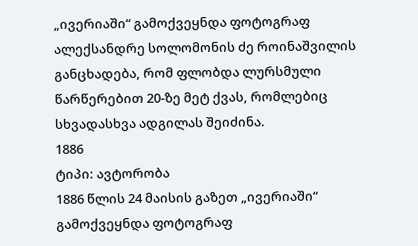„ივერიაში“ გამოქვეყნდა ფოტოგრაფ ალექსანდრე სოლომონის ძე როინაშვილის განცხადება, რომ ფლობდა ლურსმული წარწერებით 20-ზე მეტ ქვას, რომლებიც სხვადასხვა ადგილას შეიძინა.
1886
ტიპი: ავტორობა
1886 წლის 24 მაისის გაზეთ „ივერიაში“ გამოქვეყნდა ფოტოგრაფ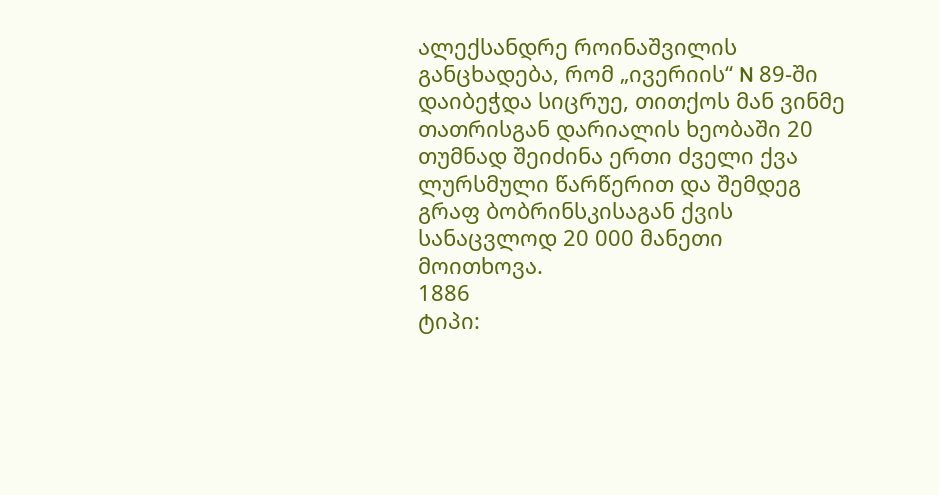ალექსანდრე როინაშვილის განცხადება, რომ „ივერიის“ N 89-ში დაიბეჭდა სიცრუე, თითქოს მან ვინმე თათრისგან დარიალის ხეობაში 20 თუმნად შეიძინა ერთი ძველი ქვა ლურსმული წარწერით და შემდეგ გრაფ ბობრინსკისაგან ქვის სანაცვლოდ 20 000 მანეთი მოითხოვა.
1886
ტიპი: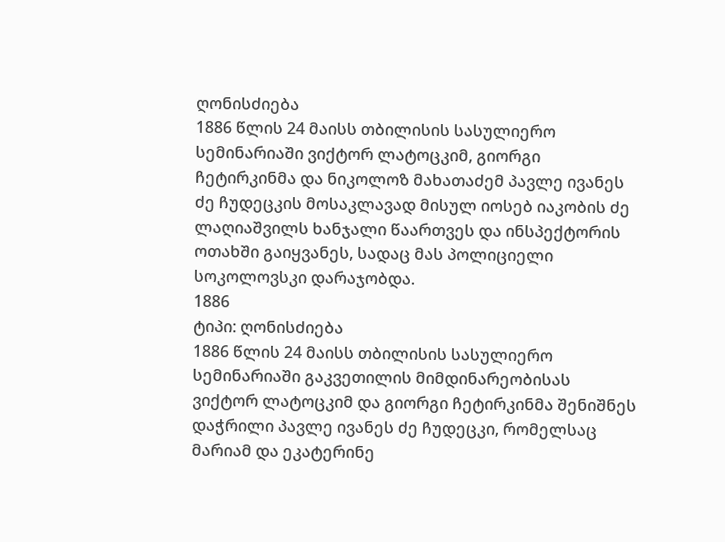ღონისძიება
1886 წლის 24 მაისს თბილისის სასულიერო სემინარიაში ვიქტორ ლატოცკიმ, გიორგი ჩეტირკინმა და ნიკოლოზ მახათაძემ პავლე ივანეს ძე ჩუდეცკის მოსაკლავად მისულ იოსებ იაკობის ძე ლაღიაშვილს ხანჯალი წაართვეს და ინსპექტორის ოთახში გაიყვანეს, სადაც მას პოლიციელი სოკოლოვსკი დარაჯობდა.
1886
ტიპი: ღონისძიება
1886 წლის 24 მაისს თბილისის სასულიერო სემინარიაში გაკვეთილის მიმდინარეობისას ვიქტორ ლატოცკიმ და გიორგი ჩეტირკინმა შენიშნეს დაჭრილი პავლე ივანეს ძე ჩუდეცკი, რომელსაც მარიამ და ეკატერინე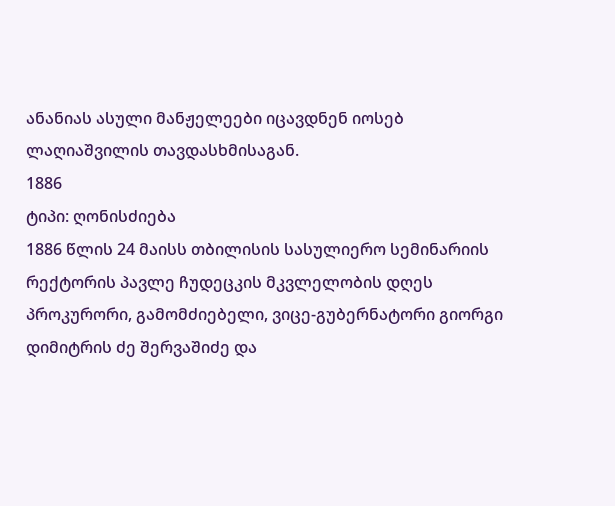ანანიას ასული მანჟელეები იცავდნენ იოსებ ლაღიაშვილის თავდასხმისაგან.
1886
ტიპი: ღონისძიება
1886 წლის 24 მაისს თბილისის სასულიერო სემინარიის რექტორის პავლე ჩუდეცკის მკვლელობის დღეს პროკურორი, გამომძიებელი, ვიცე-გუბერნატორი გიორგი დიმიტრის ძე შერვაშიძე და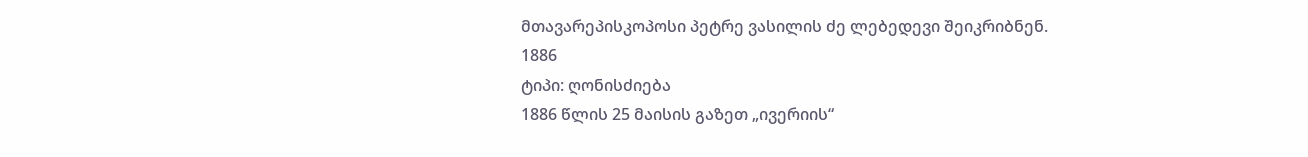მთავარეპისკოპოსი პეტრე ვასილის ძე ლებედევი შეიკრიბნენ.
1886
ტიპი: ღონისძიება
1886 წლის 25 მაისის გაზეთ „ივერიის“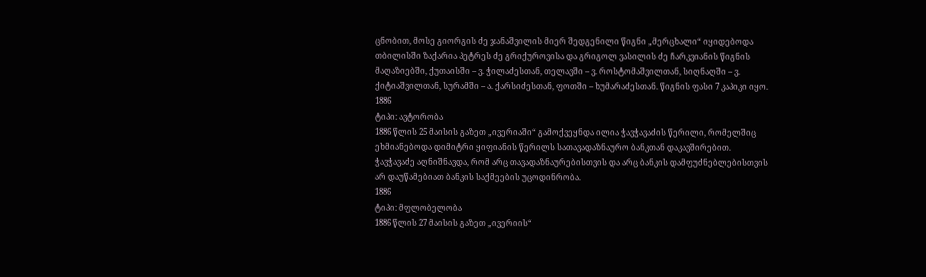ცნობით, მოსე გიორგის ძე ჯანაშვილის მიერ შედგენილი წიგნი „მერცხალი“ იყიდებოდა თბილისში ზაქარია პეტრეს ძე გრიქუროვისა და გრიგოლ ვასილის ძე ჩარკვიანის წიგნის მაღაზიებში, ქუთაისში – ვ. ჭილაძესთან, თელავში – ვ. როსტომაშვილთან, სიღნაღში – ვ. ქიტიაშვილთან, სურამში – ა. ქარსიძესთან, ფოთში – ხუმარაძესთან. წიგნის ფასი 7 კაპიკი იყო.
1886
ტიპი: ავტორობა
1886 წლის 25 მაისის გაზეთ „ივერიაში“ გამოქვეყნდა ილია ჭავჭავაძის წერილი, რომელშიც ეხმიანებოდა დიმიტრი ყიფიანის წერილს სათავადაზნაურო ბანკთან დაკავშირებით. ჭავჭავაძე აღნიშნავდა, რომ არც თავადაზნაურებისთვის და არც ბანკის დამფუძნებლებისთვის არ დაუწამებიათ ბანკის საქმეების უცოდინრობა.
1886
ტიპი: მფლობელობა
1886 წლის 27 მაისის გაზეთ „ივერიის“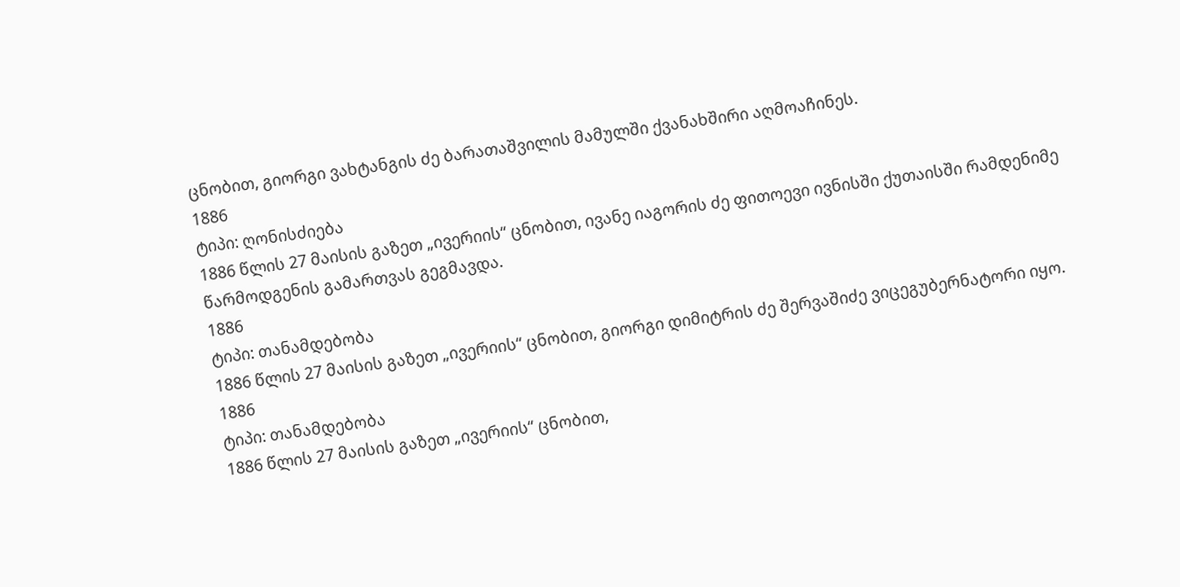ცნობით, გიორგი ვახტანგის ძე ბარათაშვილის მამულში ქვანახშირი აღმოაჩინეს.
1886
ტიპი: ღონისძიება
1886 წლის 27 მაისის გაზეთ „ივერიის“ ცნობით, ივანე იაგორის ძე ფითოევი ივნისში ქუთაისში რამდენიმე წარმოდგენის გამართვას გეგმავდა.
1886
ტიპი: თანამდებობა
1886 წლის 27 მაისის გაზეთ „ივერიის“ ცნობით, გიორგი დიმიტრის ძე შერვაშიძე ვიცეგუბერნატორი იყო.
1886
ტიპი: თანამდებობა
1886 წლის 27 მაისის გაზეთ „ივერიის“ ცნობით,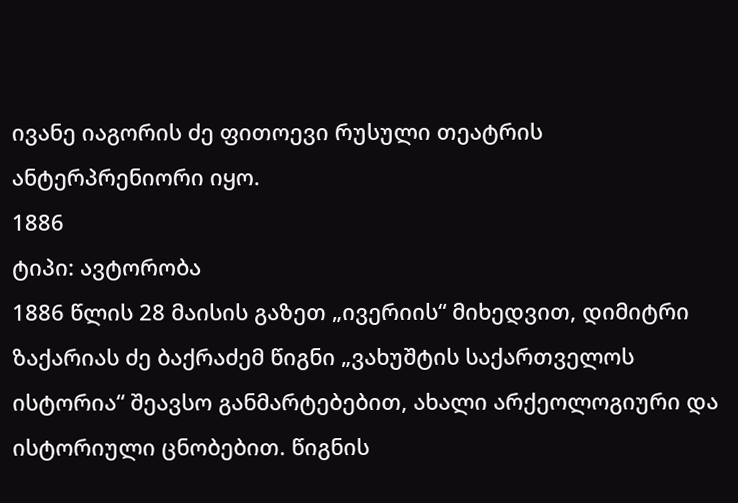ივანე იაგორის ძე ფითოევი რუსული თეატრის ანტერპრენიორი იყო.
1886
ტიპი: ავტორობა
1886 წლის 28 მაისის გაზეთ „ივერიის“ მიხედვით, დიმიტრი ზაქარიას ძე ბაქრაძემ წიგნი „ვახუშტის საქართველოს ისტორია“ შეავსო განმარტებებით, ახალი არქეოლოგიური და ისტორიული ცნობებით. წიგნის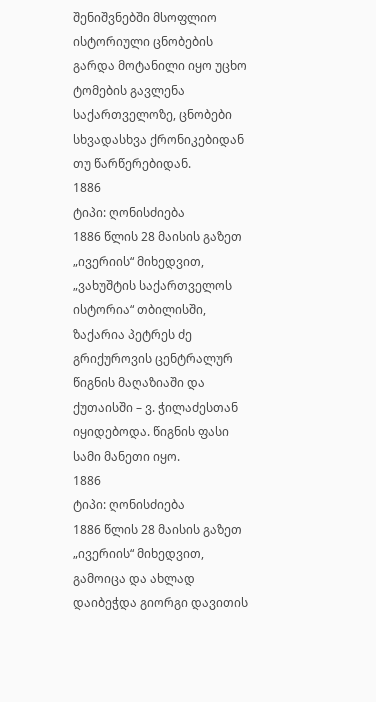შენიშვნებში მსოფლიო ისტორიული ცნობების გარდა მოტანილი იყო უცხო ტომების გავლენა საქართველოზე, ცნობები სხვადასხვა ქრონიკებიდან თუ წარწერებიდან.
1886
ტიპი: ღონისძიება
1886 წლის 28 მაისის გაზეთ „ივერიის“ მიხედვით, „ვახუშტის საქართველოს ისტორია“ თბილისში, ზაქარია პეტრეს ძე გრიქუროვის ცენტრალურ წიგნის მაღაზიაში და ქუთაისში – ვ. ჭილაძესთან იყიდებოდა. წიგნის ფასი სამი მანეთი იყო.
1886
ტიპი: ღონისძიება
1886 წლის 28 მაისის გაზეთ „ივერიის“ მიხედვით, გამოიცა და ახლად დაიბეჭდა გიორგი დავითის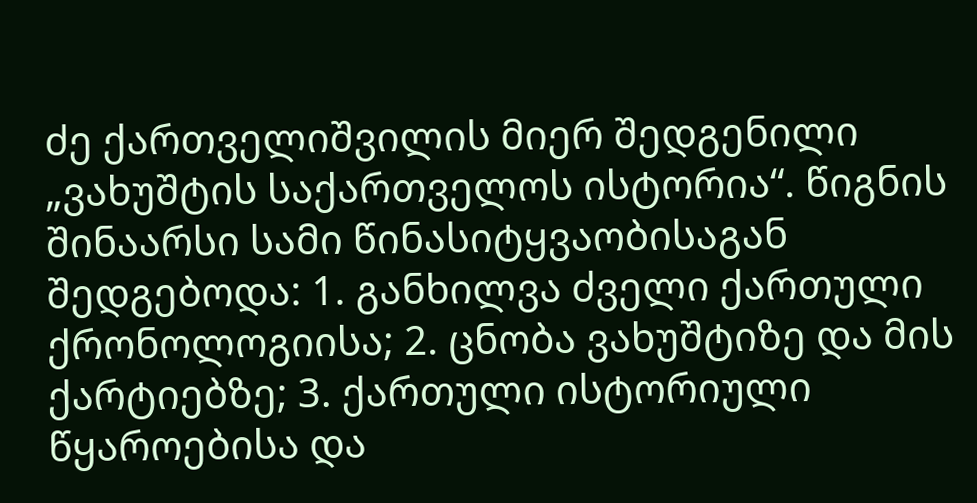ძე ქართველიშვილის მიერ შედგენილი „ვახუშტის საქართველოს ისტორია“. წიგნის შინაარსი სამი წინასიტყვაობისაგან შედგებოდა: 1. განხილვა ძველი ქართული ქრონოლოგიისა; 2. ცნობა ვახუშტიზე და მის ქარტიებზე; 3. ქართული ისტორიული წყაროებისა და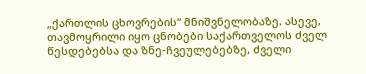„ქართლის ცხოვრების“ მნიშვნელობაზე. ასევე, თავმოყრილი იყო ცნობები საქართველოს ძველ წესდებებსა და ზნე-ჩვეულებებზე, ძველი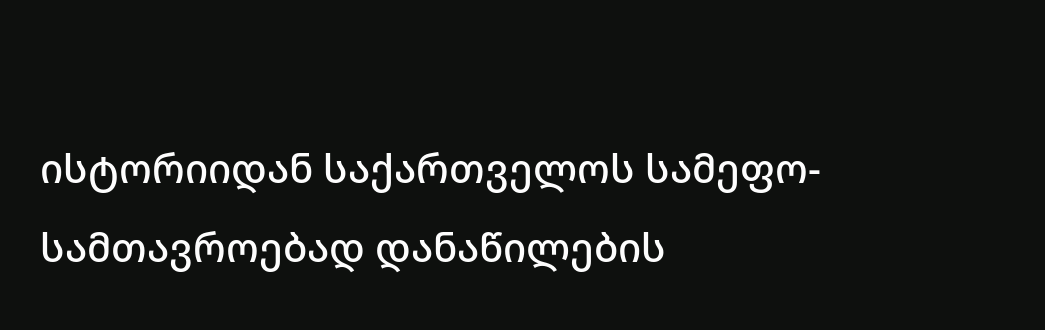ისტორიიდან საქართველოს სამეფო-სამთავროებად დანაწილების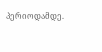პერიოდამდე.